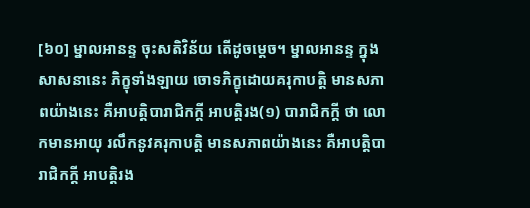[៦០] ម្នាលអានន្ទ ចុះសតិវិន័យ តើដូចម្តេច។ ម្នាលអានន្ទ ក្នុងសាសនានេះ ភិក្ខុទាំងឡាយ ចោទភិក្ខុដោយគរុកាបត្តិ មានសភាពយ៉ាងនេះ គឺអាបត្តិបារាជិកក្តី អាបត្តិរង(១) បារាជិកក្តី ថា លោកមានអាយុ រលឹកនូវគរុកាបត្តិ មានសភាពយ៉ាងនេះ គឺអាបត្តិបារាជិកក្តី អាបត្តិរង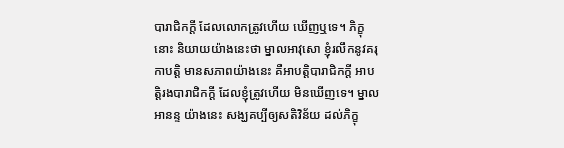បារាជិកក្តី ដែលលោកត្រូវហើយ ឃើញឬទេ។ ភិក្ខុនោះ និយាយយ៉ាងនេះថា ម្នាលអាវុសោ ខ្ញុំរលឹកនូវគរុកាបត្តិ មានសភាពយ៉ាងនេះ គឺអាបត្តិបារាជិកក្តី អាបត្តិរងបារាជិកក្តី ដែលខ្ញុំត្រូវហើយ មិនឃើញទេ។ ម្នាលអានន្ទ យ៉ាងនេះ សង្ឃគប្បីឲ្យសតិវិន័យ ដល់ភិក្ខុ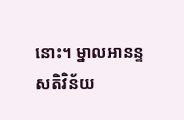នោះ។ ម្នាលអានន្ទ សតិវិន័យ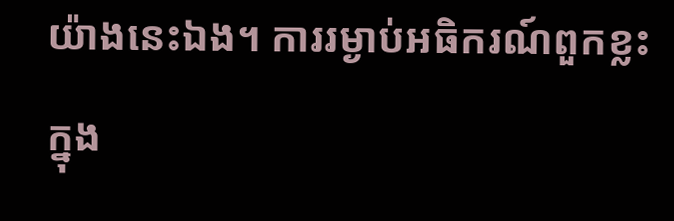យ៉ាងនេះឯង។ ការរម្ងាប់អធិករណ៍ពួកខ្លះ ក្នុង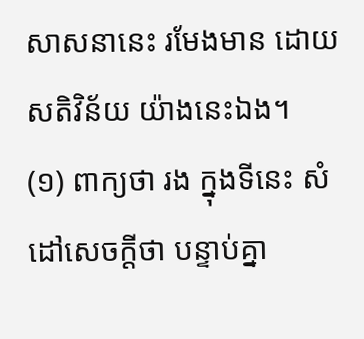សាសនានេះ រមែងមាន ដោយសតិវិន័យ យ៉ាងនេះឯង។
(១) ពាក្យថា រង ក្នុងទីនេះ សំដៅសេចក្តីថា បន្ទាប់គ្នា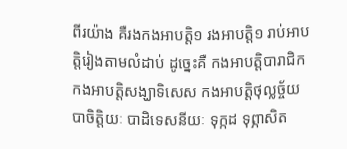ពីរយ៉ាង គឺរងកងអាបត្តិ១ រងអាបត្តិ១ រាប់អាបត្តិរៀងតាមលំដាប់ ដូច្នេះគឺ កងអាបត្តិបារាជិក កងអាបត្តិសង្ឃាទិសេស កងអាបត្តិថុល្លច្ច័យ បាចិត្តិយៈ បាដិទេសនីយៈ ទុក្កដ ទុព្ភាសិត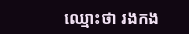ឈ្មោះថា រងកង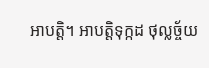អាបត្តិ។ អាបត្តិទុក្កដ ថុល្លច្ច័យ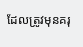ដែលត្រូវមុនគរុ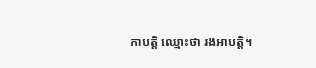កាបត្តិ ឈ្មោះថា រងអាបត្តិ។